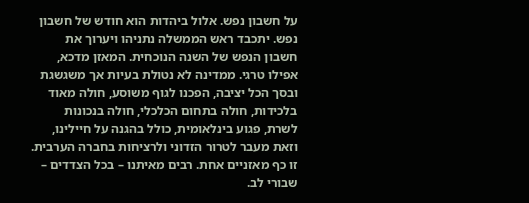על חשבון נפש. אלול ביהדות הוא חודש של חשבון נפש. יתכבד ראש הממשלה נתניהו ויערוך את חשבון הנפש של השנה הנוכחית. המאזן מדכא, אפילו טרגי. ממדינה לא נטולת בעיות אך משגשגת ובסך הכל יציבה, הפכנו לגוף משוסע, חולה מאוד בלכידות, חולה בתחום הכלכלי, חולה בנכונות לשרת, פגוע בינלאומית, כולל בהגנה על חיילינו, וזאת מעבר לטרור הזדוני ולרציחות בחברה הערבית. זו כף מאזניים אחת. רבים מאיתנו – בכל הצדדים – שבורי לב.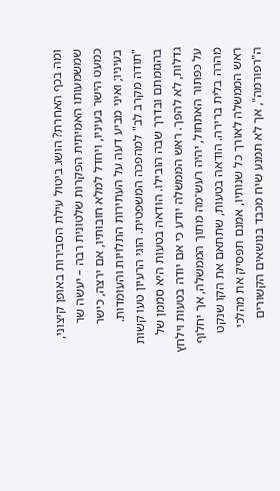ומה בכף האחרת? הושג ביטול עילת הסבירות באופן קיצוני, שמשמעותו האמיתית הפקרות שלטונית רבה – יעשה שר כמעט הישר בעיניו, ויחדל למלא חובותיו, אם ירצה, כישר בעיניו; ואיני מביע דעה על העתירות התלויות והעומדות. "תודה מקרב לב" למהפכה המשפטית. הוגי הרעיון טעו קשות בהגזמתם ובדרך שבה הובילו. הודאה בטעות היא סממן של גדלות, לא להפך. ראש הממשלה יודע כי אם יודה בטעות וילחץ על כפתור האתחול, יהיה רעש־מה מתוך הממשלה, אך יחלוף מהרה בלית ברירה. הודאה בטעות, שתתאם את הקו שנקט ראש הממשלה לאורך כל שנותיו, אמנם תפסיק את מהלכי ה"רפורמה", אך לא תמנע שיח מכבד בנושאים הקשורים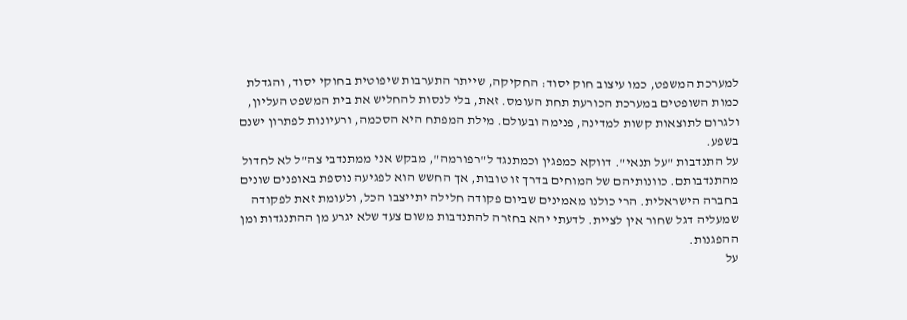למערכת המשפט, כמו עיצוב חוק יסוד: החקיקה, שייתר התערבות שיפוטית בחוקי יסוד, והגדלת כמות השופטים במערכת הכורעת תחת העומס. זאת, בלי לנסות להחליש את בית המשפט העליון, ולגרום לתוצאות קשות למדינה, פנימה ובעולם. מילת המפתח היא הסכמה, ורעיונות לפתרון ישנם בשפע.
על התנדבות "על תנאי". דווקא כמפגין וכמתנגד ל"רפורמה", מבקש אני ממתנדבי צה"ל לא לחדול מהתנדבותם. כוונותיהם של המוחים בדרך זו טובות, אך החשש הוא לפגיעה נוספת באופנים שונים בחברה הישראלית. הרי כולנו מאמינים שביום פקודה חלילה יתייצבו הכל, ולעומת זאת לפקודה שמעליה דגל שחור אין לציית. לדעתי יהא בחזרה להתנדבות משום צעד שלא יגרע מן ההתנגדות ומן ההפגנות.
על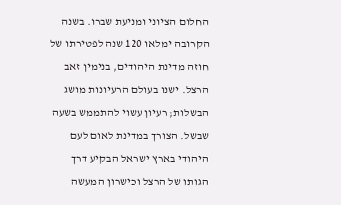החלום הציוני ומניעת שברו. בשנה הקרובה ימלאו 120 שנה לפטירתו של חוזה מדינת היהודים, בנימין זאב הרצל. ישנו בעולם הרעיונות מושג הבשלות; רעיון עשוי להתממש בשעה שבשל. הצורך במדינת לאום לעם היהודי בארץ ישראל הבקיע דרך הגותו של הרצל וכישרון המעשה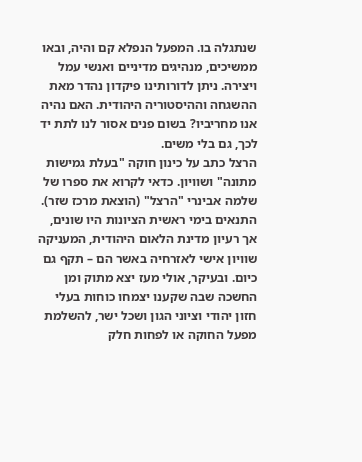שנתגלה בו. המפעל הנפלא קם והיה, ובאו ממשיכים, מנהיגים מדיניים ואנשי עמל ויצירה. ניתן לדורותינו פיקדון נהדר מאת ההשגחה וההיסטוריה היהודית. האם נהיה אנו מחריביו? בשום פנים אסור לנו לתת יד לכך, גם בלי משים.
הרצל כתב על כינון חוקה "בעלת גמישות מתונה" ושוויון. כדאי לקרוא את ספרו של שלמה אבינרי "הרצל" (הוצאת מרכז שזר). התנאים בימי ראשית הציונות היו שונים, אך רעיון מדינת הלאום היהודית, המעניקה שוויון אישי לאזרחיה באשר הם – תקף גם כיום. ובעיקר, אולי מעז יצא מתוק ומן החשכה שבה שקענו יצמחו כוחות בעלי חזון יהודי וציוני הגון ושכל ישר, להשלמת מפעל החוקה או לפחות חלק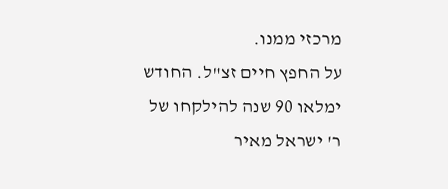מרכזי ממנו.
על החפץ חיים זצ"ל. החודש ימלאו 90 שנה להילקחו של ר' ישראל מאיר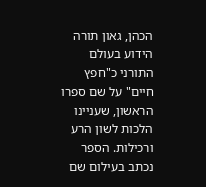הכהן, גאון תורה הידוע בעולם התורני כ"חפץ חיים" על שם ספרו הראשון, שעניינו הלכות לשון הרע ורכילות. הספר נכתב בעילום שם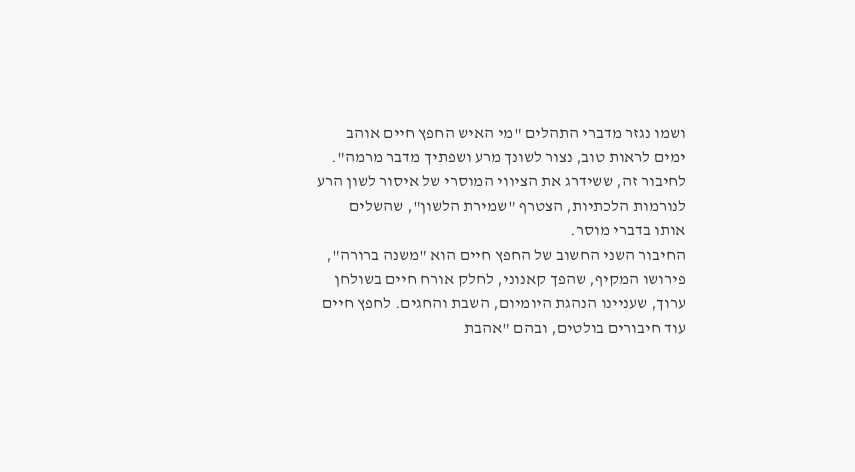ושמו נגזר מדברי התהלים "מי האיש החפץ חיים אוהב ימים לראות טוב, נצור לשונך מרע ושפתיך מדבר מרמה".
לחיבור זה, ששידרג את הציווי המוסרי של איסור לשון הרע לנורמות הלכתיות, הצטרף "שמירת הלשון", שהשלים אותו בדברי מוסר.
החיבור השני החשוב של החפץ חיים הוא "משנה ברורה", פירושו המקיף, שהפך קאנוני, לחלק אורח חיים בשולחן ערוך, שעניינו הנהגת היומיום, השבת והחגים. לחפץ חיים עוד חיבורים בולטים, ובהם "אהבת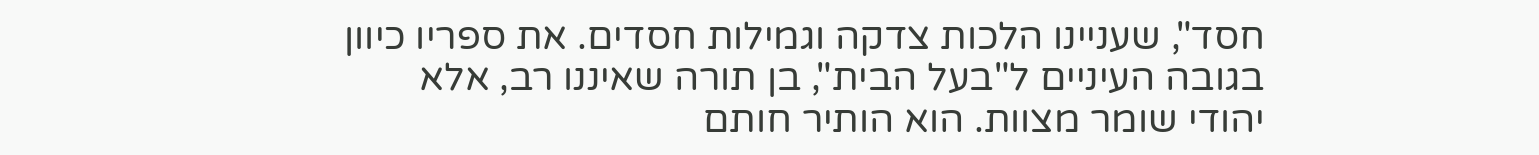חסד", שעניינו הלכות צדקה וגמילות חסדים. את ספריו כיוון בגובה העיניים ל"בעל הבית", בן תורה שאיננו רב, אלא יהודי שומר מצוות. הוא הותיר חותם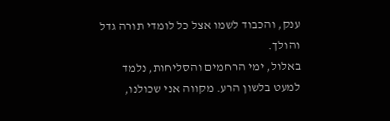ענק, והכבוד לשמו אצל כל לומדי תורה גדל והולך.
באלול, ימי הרחמים והסליחות, נלמד למעט בלשון הרע. מקווה אני שכולנו,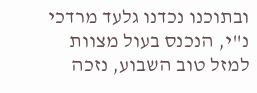ובתוכנו נכדנו גלעד מרדכי נ"י, הנכנס בעול מצוות למזל טוב השבוע, נזכה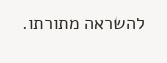להשראה מתורתו.